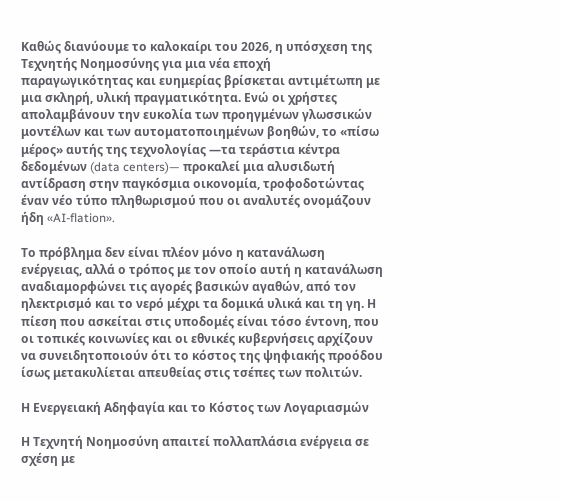Καθώς διανύουμε το καλοκαίρι του 2026, η υπόσχεση της Τεχνητής Νοημοσύνης για μια νέα εποχή παραγωγικότητας και ευημερίας βρίσκεται αντιμέτωπη με μια σκληρή, υλική πραγματικότητα. Ενώ οι χρήστες απολαμβάνουν την ευκολία των προηγμένων γλωσσικών μοντέλων και των αυτοματοποιημένων βοηθών, το «πίσω μέρος» αυτής της τεχνολογίας —τα τεράστια κέντρα δεδομένων (data centers)— προκαλεί μια αλυσιδωτή αντίδραση στην παγκόσμια οικονομία, τροφοδοτώντας έναν νέο τύπο πληθωρισμού που οι αναλυτές ονομάζουν ήδη «AI-flation».

Το πρόβλημα δεν είναι πλέον μόνο η κατανάλωση ενέργειας, αλλά ο τρόπος με τον οποίο αυτή η κατανάλωση αναδιαμορφώνει τις αγορές βασικών αγαθών, από τον ηλεκτρισμό και το νερό μέχρι τα δομικά υλικά και τη γη. Η πίεση που ασκείται στις υποδομές είναι τόσο έντονη, που οι τοπικές κοινωνίες και οι εθνικές κυβερνήσεις αρχίζουν να συνειδητοποιούν ότι το κόστος της ψηφιακής προόδου ίσως μετακυλίεται απευθείας στις τσέπες των πολιτών.

Η Ενεργειακή Αδηφαγία και το Κόστος των Λογαριασμών

Η Τεχνητή Νοημοσύνη απαιτεί πολλαπλάσια ενέργεια σε σχέση με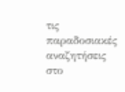τις παραδοσιακές αναζητήσεις στο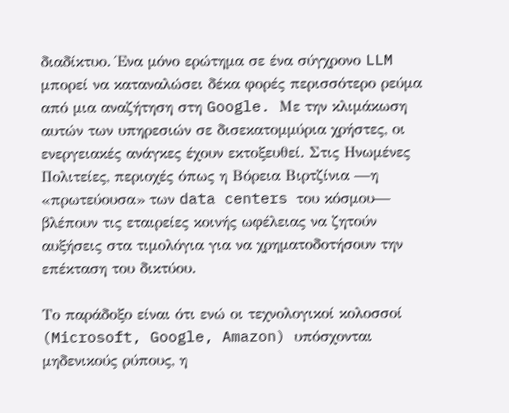διαδίκτυο. Ένα μόνο ερώτημα σε ένα σύγχρονο LLM μπορεί να καταναλώσει δέκα φορές περισσότερο ρεύμα από μια αναζήτηση στη Google. Με την κλιμάκωση αυτών των υπηρεσιών σε δισεκατομμύρια χρήστες, οι ενεργειακές ανάγκες έχουν εκτοξευθεί. Στις Ηνωμένες Πολιτείες, περιοχές όπως η Βόρεια Βιρτζίνια —η «πρωτεύουσα» των data centers του κόσμου— βλέπουν τις εταιρείες κοινής ωφέλειας να ζητούν αυξήσεις στα τιμολόγια για να χρηματοδοτήσουν την επέκταση του δικτύου.

Το παράδοξο είναι ότι ενώ οι τεχνολογικοί κολοσσοί (Microsoft, Google, Amazon) υπόσχονται μηδενικούς ρύπους, η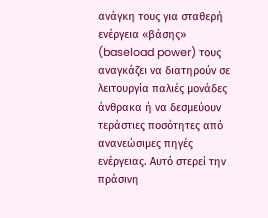ανάγκη τους για σταθερή ενέργεια «βάσης» (baseload power) τους αναγκάζει να διατηρούν σε λειτουργία παλιές μονάδες άνθρακα ή να δεσμεύουν τεράστιες ποσότητες από ανανεώσιμες πηγές ενέργειας. Αυτό στερεί την πράσινη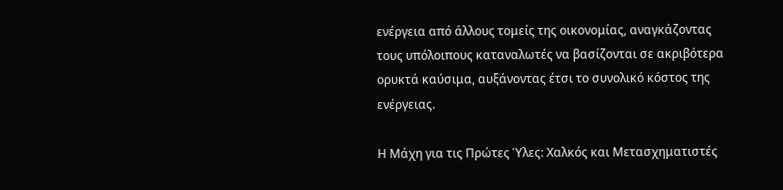ενέργεια από άλλους τομείς της οικονομίας, αναγκάζοντας τους υπόλοιπους καταναλωτές να βασίζονται σε ακριβότερα ορυκτά καύσιμα, αυξάνοντας έτσι το συνολικό κόστος της ενέργειας.

Η Μάχη για τις Πρώτες Ύλες: Χαλκός και Μετασχηματιστές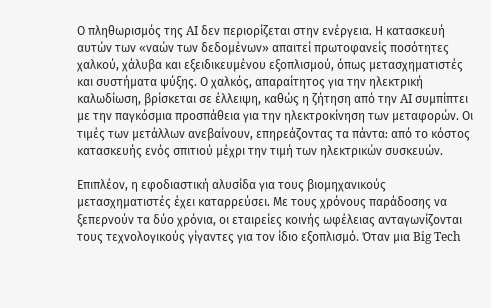Ο πληθωρισμός της AI δεν περιορίζεται στην ενέργεια. Η κατασκευή αυτών των «ναών των δεδομένων» απαιτεί πρωτοφανείς ποσότητες χαλκού, χάλυβα και εξειδικευμένου εξοπλισμού, όπως μετασχηματιστές και συστήματα ψύξης. Ο χαλκός, απαραίτητος για την ηλεκτρική καλωδίωση, βρίσκεται σε έλλειψη, καθώς η ζήτηση από την AI συμπίπτει με την παγκόσμια προσπάθεια για την ηλεκτροκίνηση των μεταφορών. Οι τιμές των μετάλλων ανεβαίνουν, επηρεάζοντας τα πάντα: από το κόστος κατασκευής ενός σπιτιού μέχρι την τιμή των ηλεκτρικών συσκευών.

Επιπλέον, η εφοδιαστική αλυσίδα για τους βιομηχανικούς μετασχηματιστές έχει καταρρεύσει. Με τους χρόνους παράδοσης να ξεπερνούν τα δύο χρόνια, οι εταιρείες κοινής ωφέλειας ανταγωνίζονται τους τεχνολογικούς γίγαντες για τον ίδιο εξοπλισμό. Όταν μια Big Tech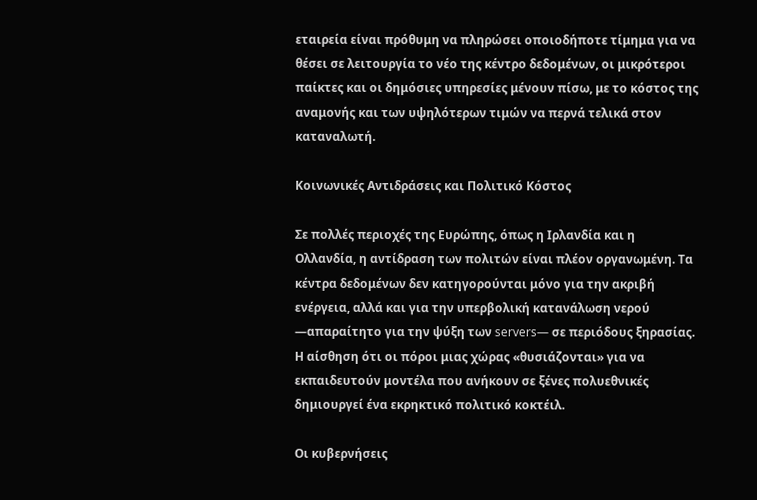εταιρεία είναι πρόθυμη να πληρώσει οποιοδήποτε τίμημα για να θέσει σε λειτουργία το νέο της κέντρο δεδομένων, οι μικρότεροι παίκτες και οι δημόσιες υπηρεσίες μένουν πίσω, με το κόστος της αναμονής και των υψηλότερων τιμών να περνά τελικά στον καταναλωτή.

Κοινωνικές Αντιδράσεις και Πολιτικό Κόστος

Σε πολλές περιοχές της Ευρώπης, όπως η Ιρλανδία και η Ολλανδία, η αντίδραση των πολιτών είναι πλέον οργανωμένη. Τα κέντρα δεδομένων δεν κατηγορούνται μόνο για την ακριβή ενέργεια, αλλά και για την υπερβολική κατανάλωση νερού —απαραίτητο για την ψύξη των servers— σε περιόδους ξηρασίας. Η αίσθηση ότι οι πόροι μιας χώρας «θυσιάζονται» για να εκπαιδευτούν μοντέλα που ανήκουν σε ξένες πολυεθνικές δημιουργεί ένα εκρηκτικό πολιτικό κοκτέιλ.

Οι κυβερνήσεις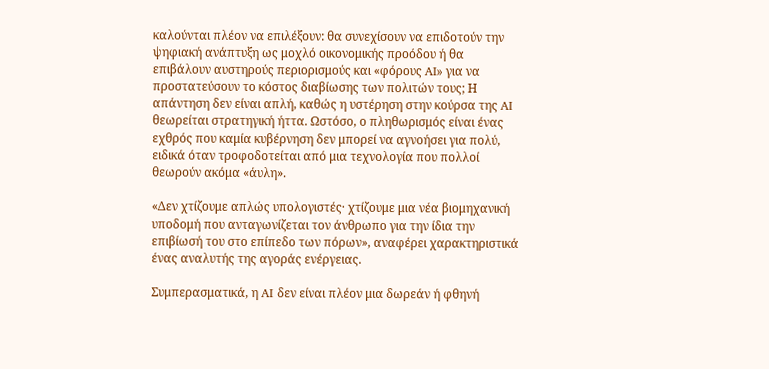καλούνται πλέον να επιλέξουν: θα συνεχίσουν να επιδοτούν την ψηφιακή ανάπτυξη ως μοχλό οικονομικής προόδου ή θα επιβάλουν αυστηρούς περιορισμούς και «φόρους AI» για να προστατεύσουν το κόστος διαβίωσης των πολιτών τους; Η απάντηση δεν είναι απλή, καθώς η υστέρηση στην κούρσα της AI θεωρείται στρατηγική ήττα. Ωστόσο, ο πληθωρισμός είναι ένας εχθρός που καμία κυβέρνηση δεν μπορεί να αγνοήσει για πολύ, ειδικά όταν τροφοδοτείται από μια τεχνολογία που πολλοί θεωρούν ακόμα «άυλη».

«Δεν χτίζουμε απλώς υπολογιστές· χτίζουμε μια νέα βιομηχανική υποδομή που ανταγωνίζεται τον άνθρωπο για την ίδια την επιβίωσή του στο επίπεδο των πόρων», αναφέρει χαρακτηριστικά ένας αναλυτής της αγοράς ενέργειας.

Συμπερασματικά, η AI δεν είναι πλέον μια δωρεάν ή φθηνή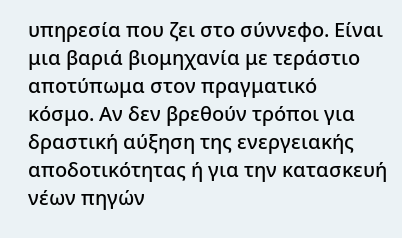υπηρεσία που ζει στο σύννεφο. Είναι μια βαριά βιομηχανία με τεράστιο αποτύπωμα στον πραγματικό κόσμο. Αν δεν βρεθούν τρόποι για δραστική αύξηση της ενεργειακής αποδοτικότητας ή για την κατασκευή νέων πηγών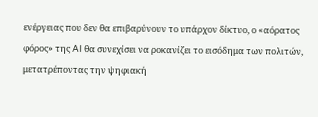ενέργειας που δεν θα επιβαρύνουν το υπάρχον δίκτυο, ο «αόρατος φόρος» της AI θα συνεχίσει να ροκανίζει το εισόδημα των πολιτών, μετατρέποντας την ψηφιακή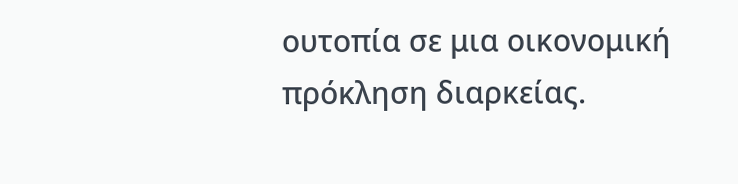ουτοπία σε μια οικονομική πρόκληση διαρκείας.